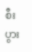စီးပွား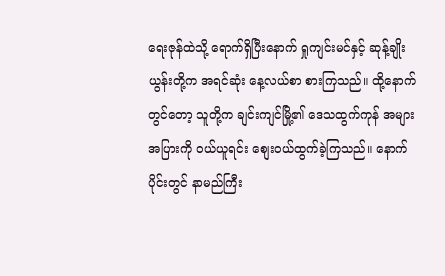ရေးဇုန်ထဲသို့ ရောက်ရှိပြီးနောက် ရှုကျင်းမင်နှင့် ဆုန့်ချိုးယွန်းတို့က အရင်ဆုံး နေ့လယ်စာ စားကြသည်။ ထို့နောက်တွင်တော့ သူတို့က ချင်းကျင်မြို့၏ ဒေသထွက်ကုန် အများအပြားကို ဝယ်ယူရင်း စျေးဝယ်ထွက်ခဲ့ကြသည်။ နောက်ပိုင်းတွင် နာမည်ကြီး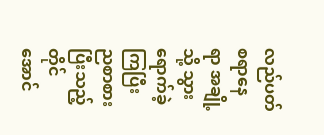လည်ပတ်စရာနေရာ အချို့သို့ သွားရောက်ခဲ့ကြပြီး ညစာစားပြီးသည့်တိုင်အောင်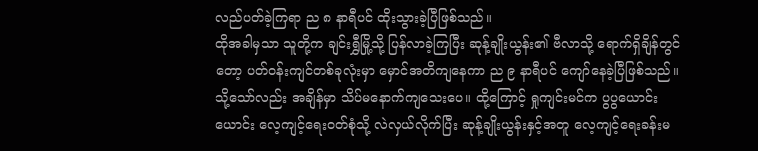လည်ပတ်ခဲ့ကြရာ ည ၈ နာရီပင် ထိုးသွားခဲ့ပြီဖြစ်သည်။
ထိုအခါမှသာ သူတို့က ချင်းရွှီမြို့သို့ ပြန်လာခဲ့ကြပြီး ဆုန့်ချိုးယွန်း၏ ဗီလာသို့ ရောက်ရှိချိန်တွင်တော့ ပတ်ဝန်းကျင်တစ်ခုလုံးမှာ မှောင်အတိကျနေကာ ည ၉ နာရီပင် ကျော်နေခဲ့ပြီဖြစ်သည်။ သို့သော်လည်း အချိန်မှာ သိပ်မနောက်ကျသေးပေ။ ထို့ကြောင့် ရှုကျင်းမင်က ပွပွယောင်းယောင်း လေ့ကျင့်ရေးဝတ်စုံသို့ လဲလှယ်လိုက်ပြီး ဆုန့်ချိုးယွန်းနှင့်အတူ လေ့ကျင့်ရေးခန်းမ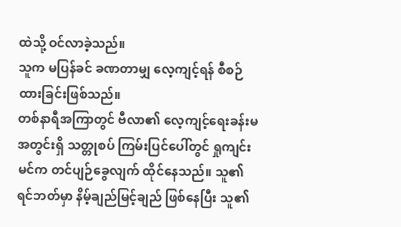ထဲသို့ ဝင်လာခဲ့သည်။
သူက မပြန်ခင် ခဏတာမျှ လေ့ကျင့်ရန် စီစဉ်ထားခြင်းဖြစ်သည်။
တစ်နာရီအကြာတွင် ဗီလာ၏ လေ့ကျင့်ရေးခန်းမအတွင်းရှိ သတ္တုစပ် ကြမ်းပြင်ပေါ်တွင် ရှုကျင်းမင်က တင်ပျဉ်ခွေလျက် ထိုင်နေသည်။ သူ၏ ရင်ဘတ်မှာ နိမ့်ချည်မြင့်ချည် ဖြစ်နေပြီး သူ၏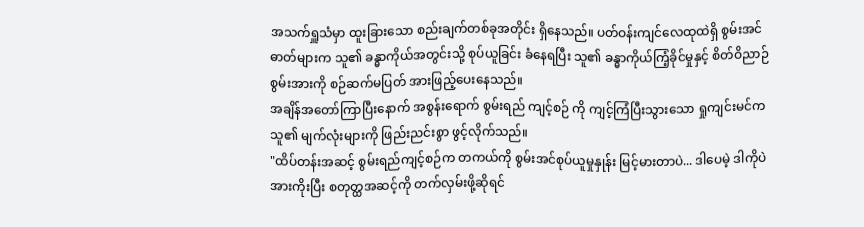အသက်ရှူသံမှာ ထူးခြားသော စည်းချက်တစ်ခုအတိုင်း ရှိနေသည်။ ပတ်ဝန်းကျင်လေထုထဲရှိ စွမ်းအင်ဓာတ်များက သူ၏ ခန္ဓာကိုယ်အတွင်းသို့ စုပ်ယူခြင်း ခံနေရပြီး သူ၏ ခန္ဓာကိုယ်ကြံ့ခိုင်မှုနှင့် စိတ်ဝိညာဉ်စွမ်းအားကို စဉ်ဆက်မပြတ် အားဖြည့်ပေးနေသည်။
အချိန်အတော်ကြာပြီးနောက် အစွန်းရောက် စွမ်းရည် ကျင့်စဉ် ကို ကျင့်ကြံပြီးသွားသော ရှုကျင်းမင်က သူ၏ မျက်လုံးများကို ဖြည်းညင်းစွာ ဖွင့်လိုက်သည်။
"ထိပ်တန်းအဆင့် စွမ်းရည်ကျင့်စဉ်က တကယ်ကို စွမ်းအင်စုပ်ယူမှုနှုန်း မြင့်မားတာပဲ... ဒါပေမဲ့ ဒါကိုပဲ အားကိုးပြီး စတုတ္ထအဆင့်ကို တက်လှမ်းဖို့ဆိုရင်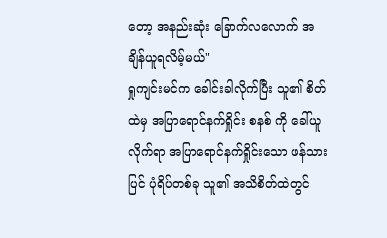တော့ အနည်းဆုံး ခြောက်လလောက် အချိန်ယူရလိမ့်မယ်"
ရှုကျင်းမင်က ခေါင်းခါလိုက်ပြီး သူ၏ စိတ်ထဲမှ အပြာရောင်နက်ရှိုင်း စနစ် ကို ခေါ်ယူလိုက်ရာ အပြာရောင်နက်ရှိုင်းသော ဖန်သားပြင် ပုံရိပ်တစ်ခု သူ၏ အသိစိတ်ထဲတွင်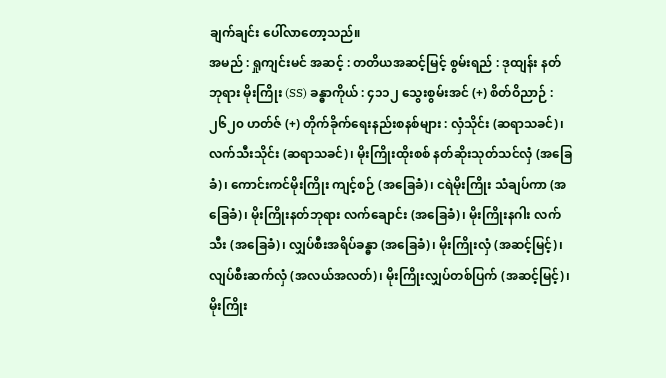ချက်ချင်း ပေါ်လာတော့သည်။
အမည် : ရှုကျင်းမင် အဆင့် : တတိယအဆင့်မြင့် စွမ်းရည် : ဒုထျန်း နတ်ဘုရား မိုးကြိုး (SS) ခန္ဓာကိုယ် : ၄၁၁၂ သွေးစွမ်းအင် (+) စိတ်ဝိညာဉ် : ၂၆၂၀ ဟတ်ဇ် (+) တိုက်ခိုက်ရေးနည်းစနစ်များ : လှံသိုင်း (ဆရာသခင်)၊ လက်သီးသိုင်း (ဆရာသခင်)၊ မိုးကြိုးထိုးစစ် နတ်ဆိုးသုတ်သင်လှံ (အခြေခံ)၊ ကောင်းကင်မိုးကြိုး ကျင့်စဉ် (အခြေခံ)၊ ငရဲမိုးကြိုး သံချပ်ကာ (အခြေခံ)၊ မိုးကြိုးနတ်ဘုရား လက်ချောင်း (အခြေခံ)၊ မိုးကြိုးနဂါး လက်သီး (အခြေခံ)၊ လျှပ်စီးအရိပ်ခန္ဓာ (အခြေခံ)၊ မိုးကြိုးလှံ (အဆင့်မြင့်)၊ လျပ်စီးဆက်လှံ (အလယ်အလတ်)၊ မိုးကြိုးလျှပ်တစ်ပြက် (အဆင့်မြင့်)၊ မိုးကြိုး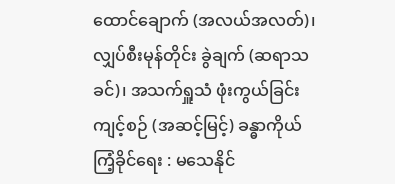ထောင်ချောက် (အလယ်အလတ်)၊ လျှပ်စီးမုန်တိုင်း ခွဲချက် (ဆရာသခင်)၊ အသက်ရှူသံ ဖုံးကွယ်ခြင်း ကျင့်စဉ် (အဆင့်မြင့်) ခန္ဓာကိုယ်ကြံ့ခိုင်ရေး : မသေနိုင်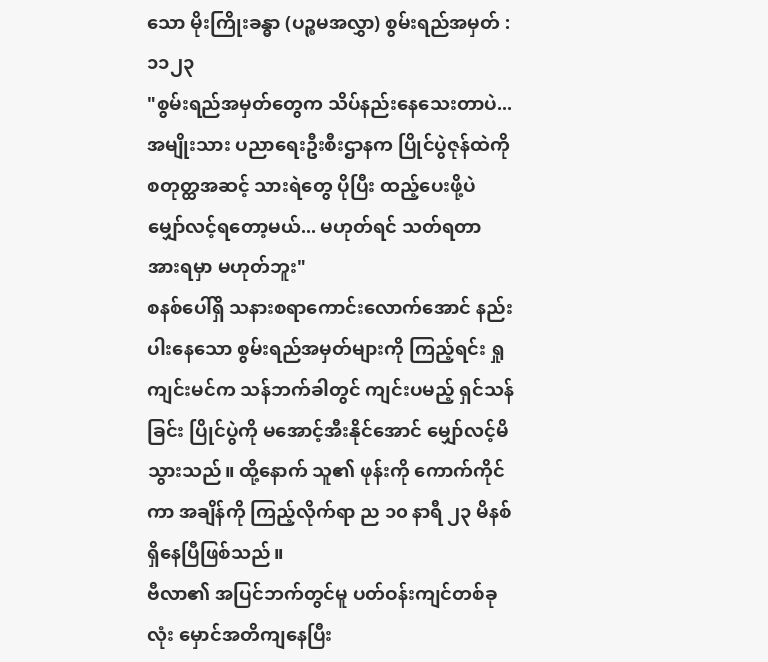သော မိုးကြိုးခန္ဓာ (ပဉ္စမအလွှာ) စွမ်းရည်အမှတ် : ၁၁၂၃
"စွမ်းရည်အမှတ်တွေက သိပ်နည်းနေသေးတာပဲ... အမျိုးသား ပညာရေးဦးစီးဌာနက ပြိုင်ပွဲဇုန်ထဲကို စတုတ္ထအဆင့် သားရဲတွေ ပိုပြီး ထည့်ပေးဖို့ပဲ မျှော်လင့်ရတော့မယ်... မဟုတ်ရင် သတ်ရတာ အားရမှာ မဟုတ်ဘူး"
စနစ်ပေါ်ရှိ သနားစရာကောင်းလောက်အောင် နည်းပါးနေသော စွမ်းရည်အမှတ်များကို ကြည့်ရင်း ရှုကျင်းမင်က သန်ဘက်ခါတွင် ကျင်းပမည့် ရှင်သန်ခြင်း ပြိုင်ပွဲကို မအောင့်အီးနိုင်အောင် မျှော်လင့်မိသွားသည်။ ထို့နောက် သူ၏ ဖုန်းကို ကောက်ကိုင်ကာ အချိန်ကို ကြည့်လိုက်ရာ ည ၁၀ နာရီ ၂၃ မိနစ် ရှိနေပြီဖြစ်သည်။
ဗီလာ၏ အပြင်ဘက်တွင်မူ ပတ်ဝန်းကျင်တစ်ခုလုံး မှောင်အတိကျနေပြီး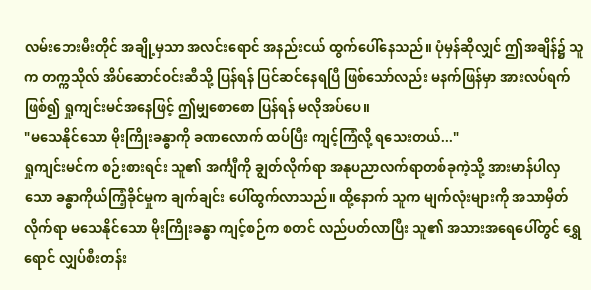လမ်းဘေးမီးတိုင် အချို့မှသာ အလင်းရောင် အနည်းငယ် ထွက်ပေါ်နေသည်။ ပုံမှန်ဆိုလျှင် ဤအချိန်၌ သူက တက္ကသိုလ် အိပ်ဆောင်ဝင်းဆီသို့ ပြန်ရန် ပြင်ဆင်နေရပြီ ဖြစ်သော်လည်း မနက်ဖြန်မှာ အားလပ်ရက်ဖြစ်၍ ရှုကျင်းမင်အနေဖြင့် ဤမျှစောစော ပြန်ရန် မလိုအပ်ပေ။
"မသေနိုင်သော မိုးကြိုးခန္ဓာကို ခဏလောက် ထပ်ပြီး ကျင့်ကြံလို့ ရသေးတယ်..."
ရှုကျင်းမင်က စဉ်းစားရင်း သူ၏ အင်္ကျီကို ချွတ်လိုက်ရာ အနုပညာလက်ရာတစ်ခုကဲ့သို့ အားမာန်ပါလှသော ခန္ဓာကိုယ်ကြံ့ခိုင်မှုက ချက်ချင်း ပေါ်ထွက်လာသည်။ ထို့နောက် သူက မျက်လုံးများကို အသာမှိတ်လိုက်ရာ မသေနိုင်သော မိုးကြိုးခန္ဓာ ကျင့်စဉ်က စတင် လည်ပတ်လာပြီး သူ၏ အသားအရေပေါ်တွင် ရွှေရောင် လျှပ်စီးတန်း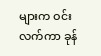များက ဝင်းလက်ကာ ခုန်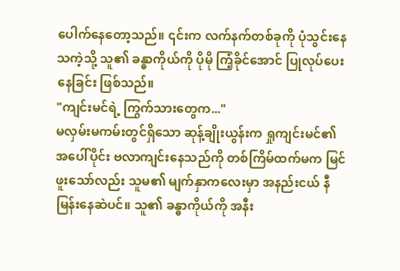ပေါက်နေတော့သည်။ ၎င်းက လက်နက်တစ်ခုကို ပုံသွင်းနေသကဲ့သို့ သူ၏ ခန္ဓာကိုယ်ကို ပိုမို ကြံ့ခိုင်အောင် ပြုလုပ်ပေးနေခြင်း ဖြစ်သည်။
"ကျင်းမင်ရဲ့ ကြွက်သားတွေက..."
မလှမ်းမကမ်းတွင်ရှိသော ဆုန့်ချိုးယွန်းက ရှုကျင်းမင်၏ အပေါ်ပိုင်း ဗလာကျင်းနေသည်ကို တစ်ကြိမ်ထက်မက မြင်ဖူးသော်လည်း သူမ၏ မျက်နှာကလေးမှာ အနည်းငယ် နီမြန်းနေဆဲပင်။ သူ၏ ခန္ဓာကိုယ်ကို အနီး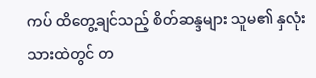ကပ် ထိတွေ့ချင်သည့် စိတ်ဆန္ဒများ သူမ၏ နှလုံးသားထဲတွင် တ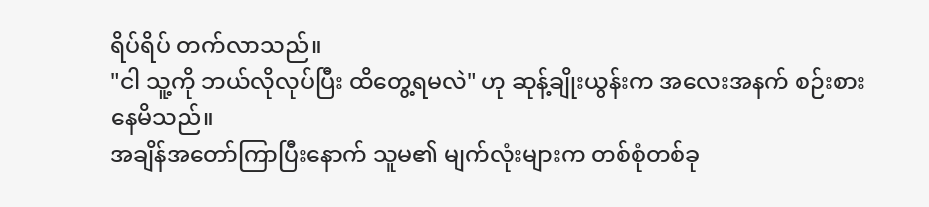ရိပ်ရိပ် တက်လာသည်။
"ငါ သူ့ကို ဘယ်လိုလုပ်ပြီး ထိတွေ့ရမလဲ" ဟု ဆုန့်ချိုးယွန်းက အလေးအနက် စဉ်းစားနေမိသည်။
အချိန်အတော်ကြာပြီးနောက် သူမ၏ မျက်လုံးများက တစ်စုံတစ်ခု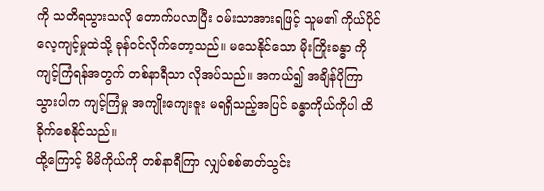ကို သတိရသွားသလို တောက်ပလာပြီး ဝမ်းသာအားရဖြင့် သူမ၏ ကိုယ်ပိုင်လေ့ကျင့်မှုထဲသို့ ခုန်ဝင်လိုက်တော့သည်။ မသေနိုင်သော မိုးကြိုးခန္ဓာ ကို ကျင့်ကြံရန်အတွက် တစ်နာရီသာ လိုအပ်သည်။ အကယ်၍ အချိန်ပိုကြာသွားပါက ကျင့်ကြံမှု အကျိုးကျေးဇူး မရရှိသည့်အပြင် ခန္ဓာကိုယ်ကိုပါ ထိခိုက်စေနိုင်သည်။
ထို့ကြောင့် မိမိကိုယ်ကို တစ်နာရီကြာ လျှပ်စစ်ဓာတ်သွင်း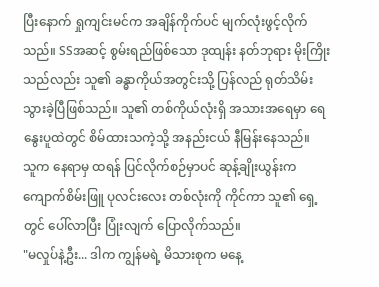ပြီးနောက် ရှုကျင်းမင်က အချိန်ကိုက်ပင် မျက်လုံးဖွင့်လိုက်သည်။ SSအဆင့် စွမ်းရည်ဖြစ်သော ဒုထျန်း နတ်ဘုရား မိုးကြိုးသည်လည်း သူ၏ ခန္ဓာကိုယ်အတွင်းသို့ ပြန်လည် ရုတ်သိမ်းသွားခဲ့ပြီဖြစ်သည်။ သူ၏ တစ်ကိုယ်လုံးရှိ အသားအရေမှာ ရေနွေးပူထဲတွင် စိမ်ထားသကဲ့သို့ အနည်းငယ် နီမြန်းနေသည်။
သူက နေရာမှ ထရန် ပြင်လိုက်စဉ်မှာပင် ဆုန့်ချိုးယွန်းက ကျောက်စိမ်းဖြူ ပုလင်းလေး တစ်လုံးကို ကိုင်ကာ သူ၏ ရှေ့တွင် ပေါ်လာပြီး ပြုံးလျက် ပြောလိုက်သည်။
"မလှုပ်နဲ့ဦး... ဒါက ကျွန်မရဲ့ မိသားစုက မနေ့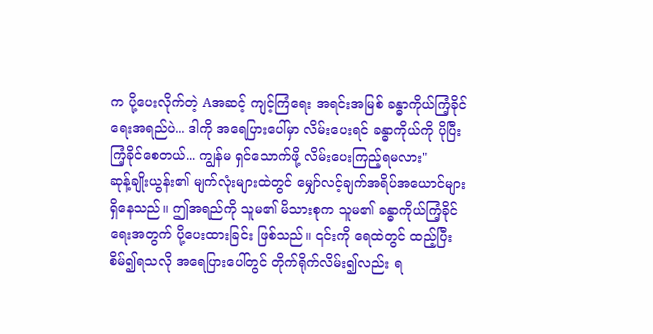က ပို့ပေးလိုက်တဲ့ Aအဆင့် ကျင့်ကြံရေး အရင်းအမြစ် ခန္ဓာကိုယ်ကြံ့ခိုင်ရေးအရည်ပဲ... ဒါကို အရေပြားပေါ်မှာ လိမ်းပေးရင် ခန္ဓာကိုယ်ကို ပိုပြီး ကြံ့ခိုင်စေတယ်... ကျွန်မ ရှင်သောက်ဖို့ လိမ်းပေးကြည့်ရမလား"
ဆုန့်ချိုးယွန်း၏ မျက်လုံးများထဲတွင် မျှော်လင့်ချက်အရိပ်အယောင်များ ရှိနေသည်။ ဤအရည်ကို သူမ၏ မိသားစုက သူမ၏ ခန္ဓာကိုယ်ကြံ့ခိုင်ရေးအတွက် ပို့ပေးထားခြင်း ဖြစ်သည်။ ၎င်းကို ရေထဲတွင် ထည့်ပြီး စိမ်၍ရသလို အရေပြားပေါ်တွင် တိုက်ရိုက်လိမ်း၍လည်း ရ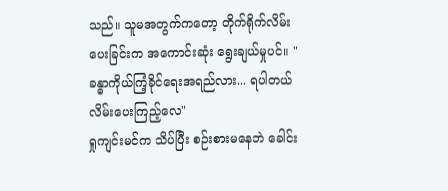သည်။ သူမအတွက်ကတော့ တိုက်ရိုက်လိမ်းပေးခြင်းက အကောင်းဆုံး ရွေးချယ်မှုပင်။ "ခန္ဓာကိုယ်ကြံ့ခိုင်ရေးအရည်လား... ရပါတယ် လိမ်းပေးကြည့်လေ"
ရှုကျင်းမင်က သိပ်ပြီး စဉ်းစားမနေဘဲ ခေါင်း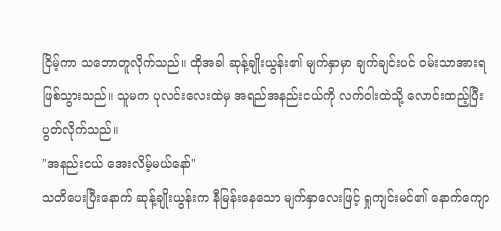ငြိမ့်ကာ သဘောတူလိုက်သည်။ ထိုအခါ ဆုန့်ချိုးယွန်း၏ မျက်နှာမှာ ချက်ချင်းပင် ဝမ်းသာအားရ ဖြစ်သွားသည်။ သူမက ပုလင်းလေးထဲမှ အရည်အနည်းငယ်ကို လက်ဝါးထဲသို့ လောင်းထည့်ပြီး ပွတ်လိုက်သည်။
"အနည်းငယ် အေးလိမ့်မယ်နော်"
သတိပေးပြီးနောက် ဆုန့်ချိုးယွန်းက နီမြန်းနေသော မျက်နှာလေးဖြင့် ရှုကျင်းမင်၏ နောက်ကျော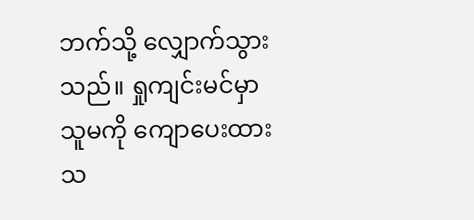ဘက်သို့ လျှောက်သွားသည်။ ရှုကျင်းမင်မှာ သူမကို ကျောပေးထားသ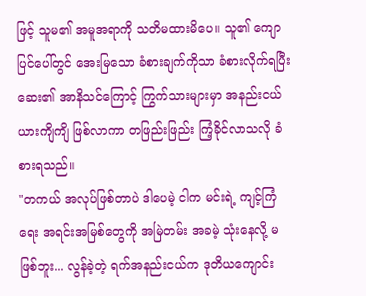ဖြင့် သူမ၏ အမူအရာကို သတိမထားမိပေ။ သူ၏ ကျောပြင်ပေါ်တွင် အေးမြသော ခံစားချက်ကိုသာ ခံစားလိုက်ရပြီး ဆေး၏ အာနိသင်ကြောင့် ကြွက်သားများမှာ အနည်းငယ် ယားကျိကျိ ဖြစ်လာကာ တဖြည်းဖြည်း ကြံ့ခိုင်လာသလို ခံစားရသည်။
"တကယ် အလုပ်ဖြစ်တာပဲ ဒါပေမဲ့ ငါက မင်းရဲ့ ကျင့်ကြံရေး အရင်းအမြစ်တွေကို အမြဲတမ်း အခမဲ့ သုံးနေလို့ မဖြစ်ဘူး... လွန်ခဲ့တဲ့ ရက်အနည်းငယ်က ဒုတိယကျောင်း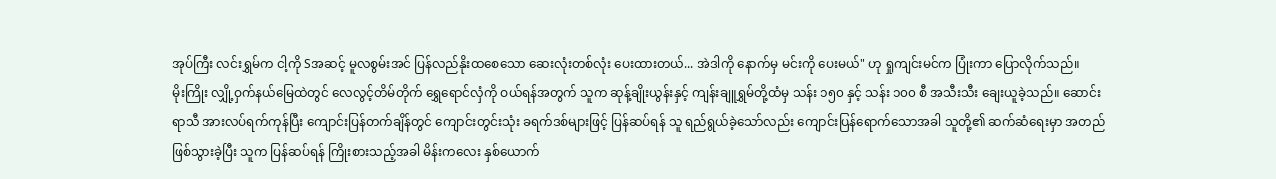အုပ်ကြီး လင်းရွှမ်က ငါ့ကို Sအဆင့် မူလစွမ်းအင် ပြန်လည်နိုးထစေသော ဆေးလုံးတစ်လုံး ပေးထားတယ်... အဲဒါကို နောက်မှ မင်းကို ပေးမယ်" ဟု ရှုကျင်းမင်က ပြုံးကာ ပြောလိုက်သည်။
မိုးကြိုး လျှို့ဝှက်နယ်မြေထဲတွင် လေလွင့်တိမ်တိုက် ရွှေရောင်လှံကို ဝယ်ရန်အတွက် သူက ဆုန့်ချိုးယွန်းနှင့် ကျန်းချူရွှမ်တို့ထံမှ သန်း ၁၅၀ နှင့် သန်း ၁၀၀ စီ အသီးသီး ချေးယူခဲ့သည်။ ဆောင်းရာသီ အားလပ်ရက်ကုန်ပြီး ကျောင်းပြန်တက်ချိန်တွင် ကျောင်းတွင်းသုံး ခရက်ဒစ်များဖြင့် ပြန်ဆပ်ရန် သူ ရည်ရွယ်ခဲ့သော်လည်း ကျောင်းပြန်ရောက်သောအခါ သူတို့၏ ဆက်ဆံရေးမှာ အတည်ဖြစ်သွားခဲ့ပြီး သူက ပြန်ဆပ်ရန် ကြိုးစားသည့်အခါ မိန်းကလေး နှစ်ယောက်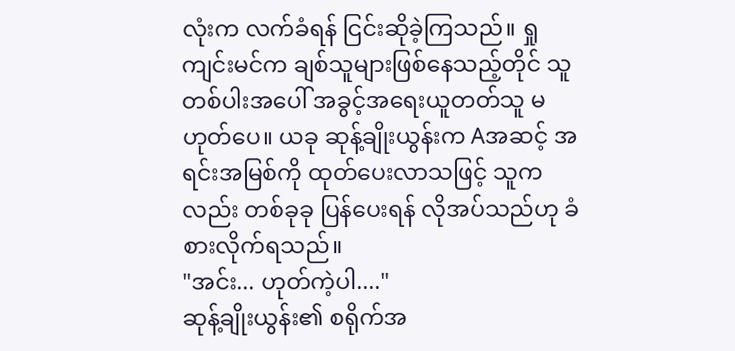လုံးက လက်ခံရန် ငြင်းဆိုခဲ့ကြသည်။ ရှုကျင်းမင်က ချစ်သူများဖြစ်နေသည့်တိုင် သူတစ်ပါးအပေါ် အခွင့်အရေးယူတတ်သူ မဟုတ်ပေ။ ယခု ဆုန့်ချိုးယွန်းက Aအဆင့် အရင်းအမြစ်ကို ထုတ်ပေးလာသဖြင့် သူကလည်း တစ်ခုခု ပြန်ပေးရန် လိုအပ်သည်ဟု ခံစားလိုက်ရသည်။
"အင်း... ဟုတ်ကဲ့ပါ...."
ဆုန့်ချိုးယွန်း၏ စရိုက်အ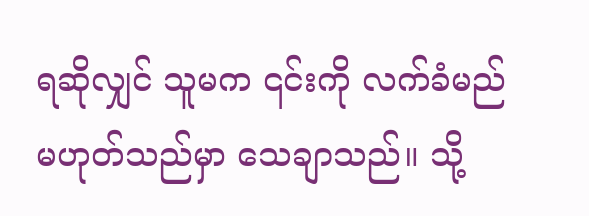ရဆိုလျှင် သူမက ၎င်းကို လက်ခံမည် မဟုတ်သည်မှာ သေချာသည်။ သို့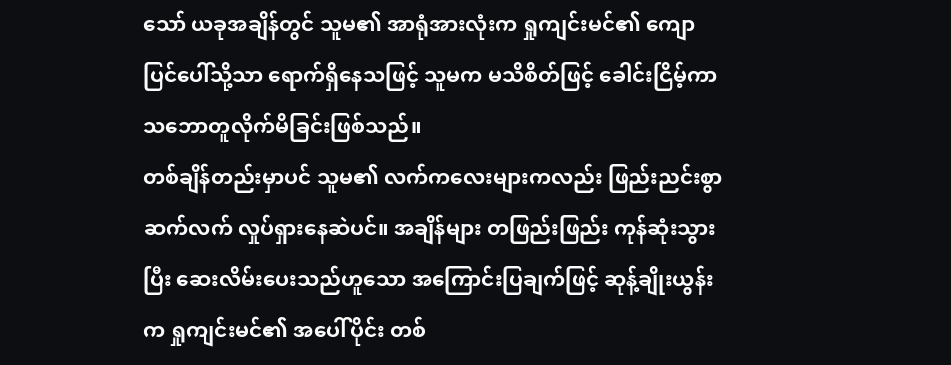သော် ယခုအချိန်တွင် သူမ၏ အာရုံအားလုံးက ရှုကျင်းမင်၏ ကျောပြင်ပေါ်သို့သာ ရောက်ရှိနေသဖြင့် သူမက မသိစိတ်ဖြင့် ခေါင်းငြိမ့်ကာ သဘောတူလိုက်မိခြင်းဖြစ်သည်။
တစ်ချိန်တည်းမှာပင် သူမ၏ လက်ကလေးများကလည်း ဖြည်းညင်းစွာ ဆက်လက် လှုပ်ရှားနေဆဲပင်။ အချိန်များ တဖြည်းဖြည်း ကုန်ဆုံးသွားပြီး ဆေးလိမ်းပေးသည်ဟူသော အကြောင်းပြချက်ဖြင့် ဆုန့်ချိုးယွန်းက ရှုကျင်းမင်၏ အပေါ်ပိုင်း တစ်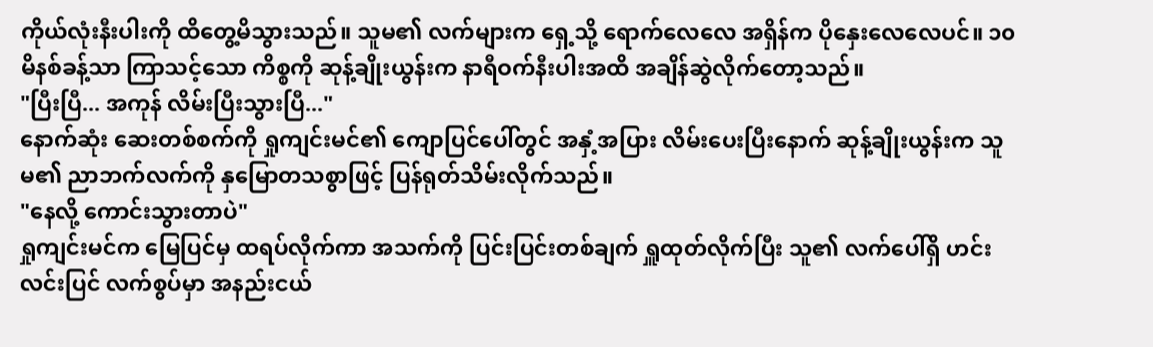ကိုယ်လုံးနီးပါးကို ထိတွေ့မိသွားသည်။ သူမ၏ လက်များက ရှေ့သို့ ရောက်လေလေ အရှိန်က ပိုနှေးလေလေပင်။ ၁၀ မိနစ်ခန့်သာ ကြာသင့်သော ကိစ္စကို ဆုန့်ချိုးယွန်းက နာရီဝက်နီးပါးအထိ အချိန်ဆွဲလိုက်တော့သည်။
"ပြီးပြီ... အကုန် လိမ်းပြီးသွားပြီ..."
နောက်ဆုံး ဆေးတစ်စက်ကို ရှုကျင်းမင်၏ ကျောပြင်ပေါ်တွင် အနှံ့အပြား လိမ်းပေးပြီးနောက် ဆုန့်ချိုးယွန်းက သူမ၏ ညာဘက်လက်ကို နှမြောတသစွာဖြင့် ပြန်ရုတ်သိမ်းလိုက်သည်။
"နေလို့ ကောင်းသွားတာပဲ"
ရှုကျင်းမင်က မြေပြင်မှ ထရပ်လိုက်ကာ အသက်ကို ပြင်းပြင်းတစ်ချက် ရှူထုတ်လိုက်ပြီး သူ၏ လက်ပေါ်ရှိ ဟင်းလင်းပြင် လက်စွပ်မှာ အနည်းငယ်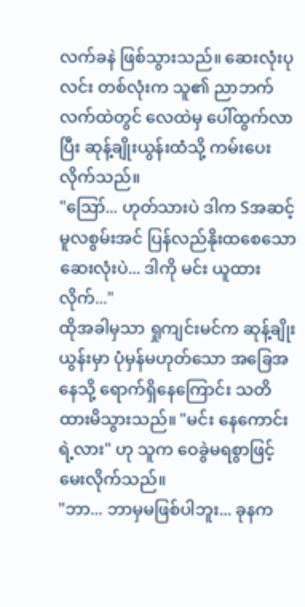လက်ခနဲ ဖြစ်သွားသည်။ ဆေးလုံးပုလင်း တစ်လုံးက သူ၏ ညာဘက်လက်ထဲတွင် လေထဲမှ ပေါ်ထွက်လာပြီး ဆုန့်ချိုးယွန်းထံသို့ ကမ်းပေးလိုက်သည်။
"ဪ... ဟုတ်သားပဲ ဒါက Sအဆင့် မူလစွမ်းအင် ပြန်လည်နိုးထစေသော ဆေးလုံးပဲ... ဒါကို မင်း ယူထားလိုက်..."
ထိုအခါမှသာ ရှုကျင်းမင်က ဆုန့်ချိုးယွန်းမှာ ပုံမှန်မဟုတ်သော အခြေအနေသို့ ရောက်ရှိနေကြောင်း သတိထားမိသွားသည်။ "မင်း နေကောင်းရဲ့လား" ဟု သူက ဝေခွဲမရစွာဖြင့် မေးလိုက်သည်။
"ဘာ... ဘာမှမဖြစ်ပါဘူး... ခုနက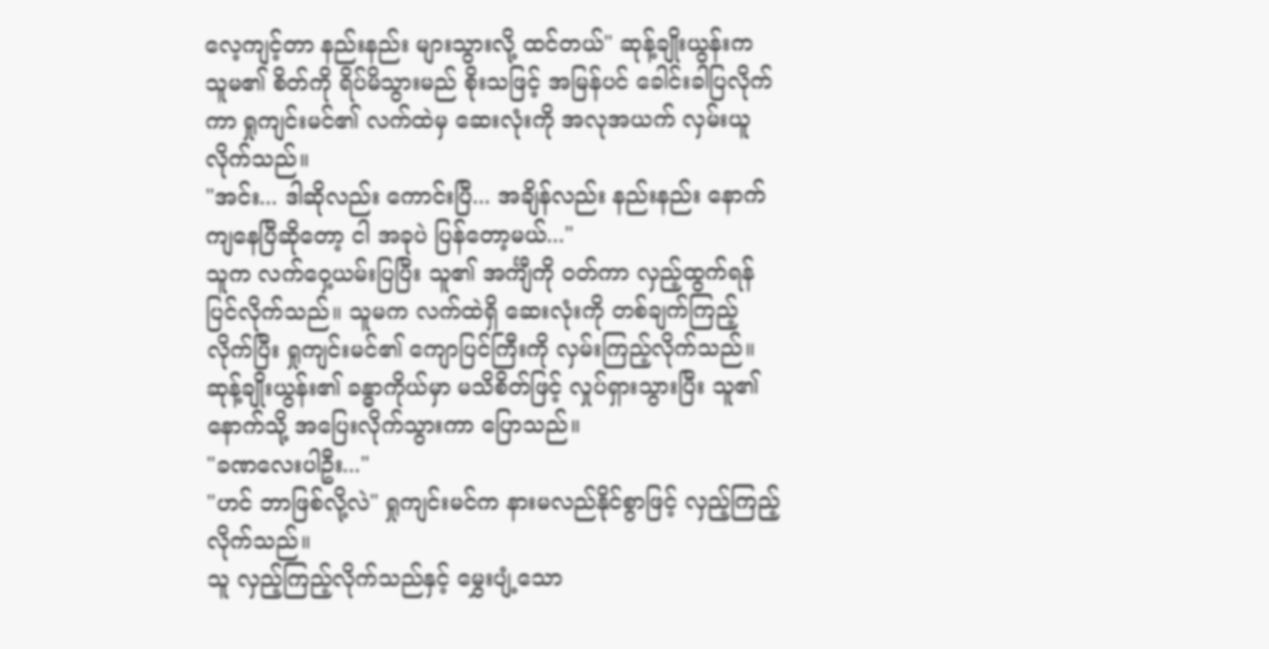လေ့ကျင့်တာ နည်းနည်း များသွားလို့ ထင်တယ်" ဆုန့်ချိုးယွန်းက သူမ၏ စိတ်ကို ရိပ်မိသွားမည် စိုးသဖြင့် အမြန်ပင် ခေါင်းခါပြလိုက်ကာ ရှုကျင်းမင်၏ လက်ထဲမှ ဆေးလုံးကို အလုအယက် လှမ်းယူလိုက်သည်။
"အင်း... ဒါဆိုလည်း ကောင်းပြီ... အချိန်လည်း နည်းနည်း နောက်ကျနေပြီဆိုတော့ ငါ အခုပဲ ပြန်တော့မယ်..."
သူက လက်ဝှေ့ယမ်းပြပြီး သူ၏ အင်္ကျီကို ဝတ်ကာ လှည့်ထွက်ရန် ပြင်လိုက်သည်။ သူမက လက်ထဲရှိ ဆေးလုံးကို တစ်ချက်ကြည့်လိုက်ပြီး ရှုကျင်းမင်၏ ကျောပြင်ကြီးကို လှမ်းကြည့်လိုက်သည်။ ဆုန့်ချိုးယွန်း၏ ခန္ဓာကိုယ်မှာ မသိစိတ်ဖြင့် လှုပ်ရှားသွားပြီး သူ၏နောက်သို့ အပြေးလိုက်သွားကာ ပြောသည်။
"ခဏလေးပါဦး..."
"ဟင် ဘာဖြစ်လို့လဲ" ရှုကျင်းမင်က နားမလည်နိုင်စွာဖြင့် လှည့်ကြည့်လိုက်သည်။
သူ လှည့်ကြည့်လိုက်သည်နှင့် မွှေးပျံ့သော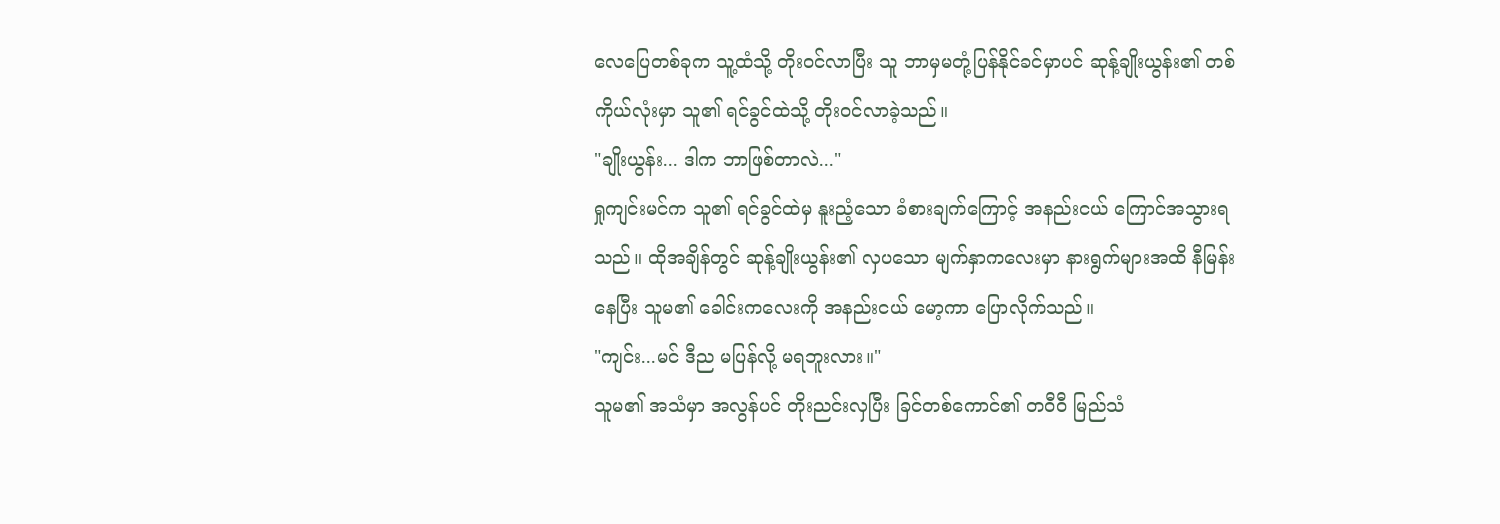လေပြေတစ်ခုက သူ့ထံသို့ တိုးဝင်လာပြီး သူ ဘာမှမတုံ့ပြန်နိုင်ခင်မှာပင် ဆုန့်ချိုးယွန်း၏ တစ်ကိုယ်လုံးမှာ သူ၏ ရင်ခွင်ထဲသို့ တိုးဝင်လာခဲ့သည်။
"ချိုးယွန်း... ဒါက ဘာဖြစ်တာလဲ..."
ရှုကျင်းမင်က သူ၏ ရင်ခွင်ထဲမှ နူးညံ့သော ခံစားချက်ကြောင့် အနည်းငယ် ကြောင်အသွားရသည်။ ထိုအချိန်တွင် ဆုန့်ချိုးယွန်း၏ လှပသော မျက်နှာကလေးမှာ နားရွက်များအထိ နီမြန်းနေပြီး သူမ၏ ခေါင်းကလေးကို အနည်းငယ် မော့ကာ ပြောလိုက်သည်။
"ကျင်း...မင် ဒီည မပြန်လို့ မရဘူးလား။"
သူမ၏ အသံမှာ အလွန်ပင် တိုးညင်းလှပြီး ခြင်တစ်ကောင်၏ တဝီဝီ မြည်သံ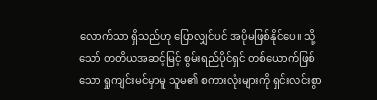လောက်သာ ရှိသည်ဟု ပြောလျှင်ပင် အပိုမဖြစ်နိုင်ပေ။ သို့သော် တတိယအဆင့်မြင့် စွမ်းရည်ပိုင်ရှင် တစ်ယောက်ဖြစ်သော ရှုကျင်းမင်မှာမူ သူမ၏ စကားလုံးများကို ရှင်းလင်းစွာ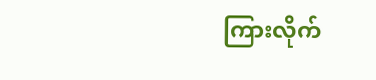ကြားလိုက်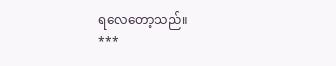ရလေတော့သည်။
***